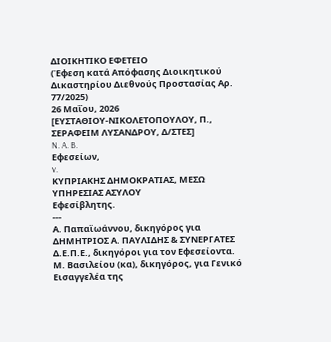ΔΙΟΙΚΗΤΙΚΟ ΕΦΕΤΕΙΟ
(Έφεση κατά Απόφασης Διοικητικού Δικαστηρίου Διεθνούς Προστασίας Αρ. 77/2025)
26 Μαΐου, 2026
[ΕΥΣΤΑΘΙΟΥ-ΝΙΚΟΛΕΤΟΠΟΥΛΟΥ, Π., ΣΕΡΑΦΕΙΜ ΛΥΣΑΝΔΡΟΥ, Δ/ΣΤΕΣ]
N. A. B.
Εφεσείων,
v.
ΚΥΠΡΙΑΚΗΣ ΔΗΜΟΚΡΑΤΙΑΣ, ΜΕΣΩ
ΥΠΗΡΕΣΙΑΣ ΑΣΥΛΟΥ
Εφεσίβλητης.
---
Α. Παπαϊωάννου, δικηγόρος για ΔΗΜΗΤΡΙΟΣ Α. ΠΑΥΛΙΔΗΣ & ΣΥΝΕΡΓΑΤΕΣ Δ.Ε.Π.Ε., δικηγόροι για τον Εφεσείοντα.
Μ. Βασιλείου (κα), δικηγόρος, για Γενικό Εισαγγελέα της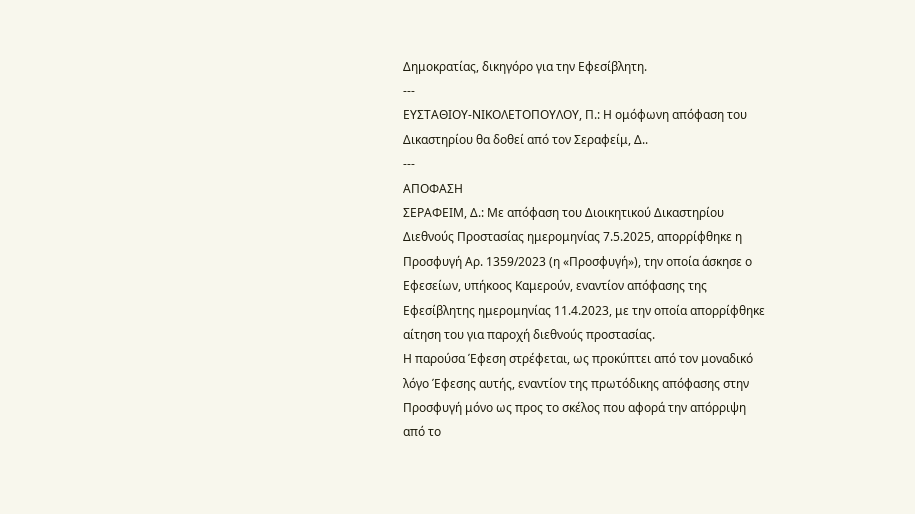Δημοκρατίας, δικηγόρο για την Εφεσίβλητη.
---
ΕΥΣΤΑΘΙΟΥ-ΝΙΚΟΛΕΤΟΠΟΥΛΟΥ, Π.: Η ομόφωνη απόφαση του Δικαστηρίου θα δοθεί από τον Σεραφείμ, Δ..
---
ΑΠΟΦΑΣΗ
ΣΕΡΑΦΕΙΜ, Δ.: Με απόφαση του Διοικητικού Δικαστηρίου Διεθνούς Προστασίας ημερομηνίας 7.5.2025, απορρίφθηκε η Προσφυγή Αρ. 1359/2023 (η «Προσφυγή»), την οποία άσκησε ο Εφεσείων, υπήκοος Καμερούν, εναντίον απόφασης της Εφεσίβλητης ημερομηνίας 11.4.2023, με την οποία απορρίφθηκε αίτηση του για παροχή διεθνούς προστασίας.
Η παρούσα Έφεση στρέφεται, ως προκύπτει από τον μοναδικό λόγο Έφεσης αυτής, εναντίον της πρωτόδικης απόφασης στην Προσφυγή μόνο ως προς το σκέλος που αφορά την απόρριψη από το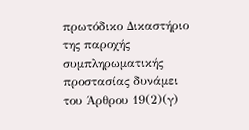πρωτόδικο Δικαστήριο της παροχής συμπληρωματικής προστασίας δυνάμει του Άρθρου 19(2)(γ)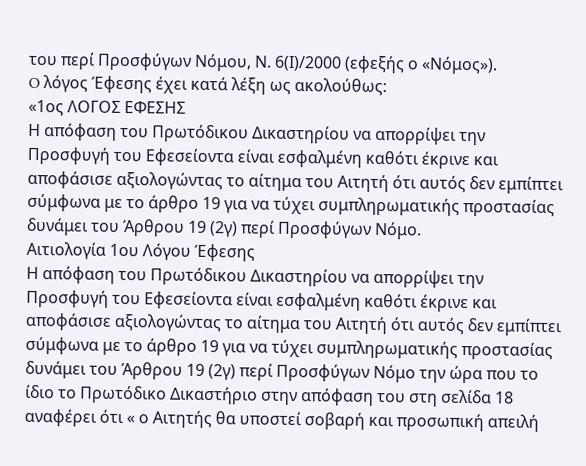του περί Προσφύγων Νόμου, Ν. 6(Ι)/2000 (εφεξής ο «Νόμος»).
O λόγος Έφεσης έχει κατά λέξη ως ακολούθως:
«1ος ΛΟΓΟΣ ΕΦΕΣΗΣ
Η απόφαση του Πρωτόδικου Δικαστηρίου να απορρίψει την Προσφυγή του Εφεσείοντα είναι εσφαλμένη καθότι έκρινε και αποφάσισε αξιολογώντας το αίτημα του Αιτητή ότι αυτός δεν εμπίπτει σύμφωνα με το άρθρο 19 για να τύχει συμπληρωματικής προστασίας δυνάμει του Άρθρου 19 (2γ) περί Προσφύγων Νόμο.
Αιτιολογία 1ου Λόγου Έφεσης
Η απόφαση του Πρωτόδικου Δικαστηρίου να απορρίψει την Προσφυγή του Εφεσείοντα είναι εσφαλμένη καθότι έκρινε και αποφάσισε αξιολογώντας το αίτημα του Αιτητή ότι αυτός δεν εμπίπτει σύμφωνα με το άρθρο 19 για να τύχει συμπληρωματικής προστασίας δυνάμει του Άρθρου 19 (2γ) περί Προσφύγων Νόμο την ώρα που το ίδιο το Πρωτόδικο Δικαστήριο στην απόφαση του στη σελίδα 18 αναφέρει ότι « ο Αιτητής θα υποστεί σοβαρή και προσωπική απειλή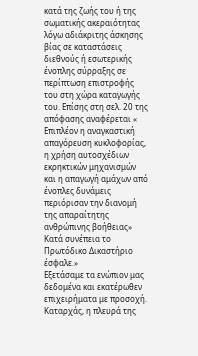κατά της ζωής του ή της σωματικής ακεραιότητας λόγω αδιάκριτης άσκησης βίας σε καταστάσεις διεθνούς ή εσωτερικής ένοπλης σύρραξης σε περίπτωση επιστροφής του στη χώρα καταγωγής του. Επίσης στη σελ. 20 της απόφασης αναφέρεται « Επιπλέον η αναγκαστική απαγόρευση κυκλοφορίας, η χρήση αυτοσχέδιων εκρηκτικών μηχανισμών και η απαγωγή αμάχων από ένοπλες δυνάμεις περιόρισαν την διανομή της απαραίτητης ανθρώπινης βοήθειας» Κατά συνέπεια το Πρωτόδικο Δικαστήριο έσφαλε.»
Εξετάσαμε τα ενώπιον μας δεδομένα και εκατέρωθεν επιχειρήματα με προσοχή.
Καταρχάς, η πλευρά της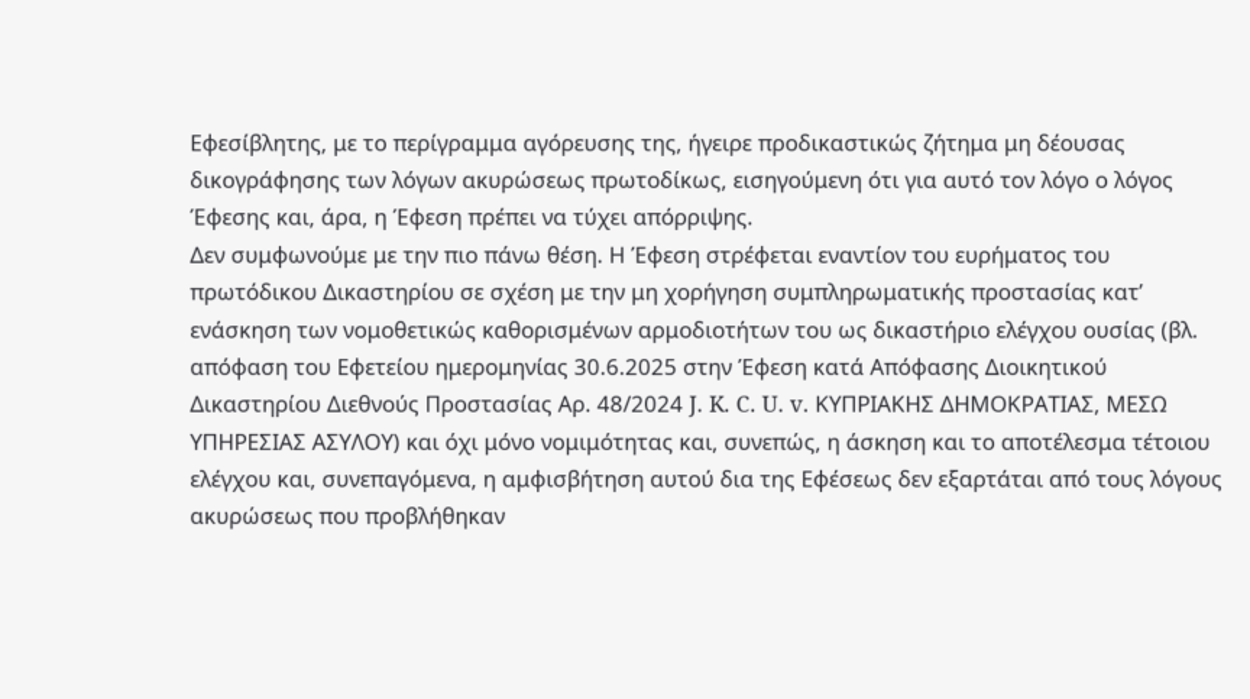Εφεσίβλητης, με το περίγραμμα αγόρευσης της, ήγειρε προδικαστικώς ζήτημα μη δέουσας δικογράφησης των λόγων ακυρώσεως πρωτοδίκως, εισηγούμενη ότι για αυτό τον λόγο ο λόγος Έφεσης και, άρα, η Έφεση πρέπει να τύχει απόρριψης.
Δεν συμφωνούμε με την πιο πάνω θέση. Η Έφεση στρέφεται εναντίον του ευρήματος του πρωτόδικου Δικαστηρίου σε σχέση με την μη χορήγηση συμπληρωματικής προστασίας κατ’ ενάσκηση των νομοθετικώς καθορισμένων αρμοδιοτήτων του ως δικαστήριο ελέγχου ουσίας (βλ. απόφαση του Εφετείου ημερομηνίας 30.6.2025 στην Έφεση κατά Απόφασης Διοικητικού Δικαστηρίου Διεθνούς Προστασίας Αρ. 48/2024 J. K. C. U. v. ΚΥΠΡΙΑΚΗΣ ΔΗΜΟΚΡΑΤΙΑΣ, ΜΕΣΩ ΥΠΗΡΕΣΙΑΣ ΑΣΥΛΟΥ) και όχι μόνο νομιμότητας και, συνεπώς, η άσκηση και το αποτέλεσμα τέτοιου ελέγχου και, συνεπαγόμενα, η αμφισβήτηση αυτού δια της Εφέσεως δεν εξαρτάται από τους λόγους ακυρώσεως που προβλήθηκαν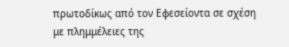πρωτοδίκως από τον Εφεσείοντα σε σχέση με πλημμέλειες της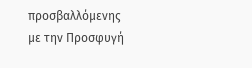προσβαλλόμενης με την Προσφυγή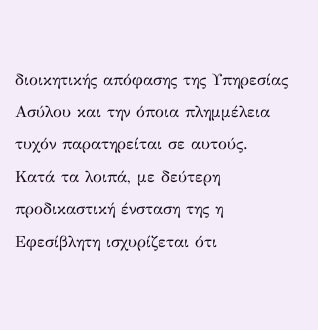διοικητικής απόφασης της Υπηρεσίας Ασύλου και την όποια πλημμέλεια τυχόν παρατηρείται σε αυτούς.
Κατά τα λοιπά, με δεύτερη προδικαστική ένσταση της η Εφεσίβλητη ισχυρίζεται ότι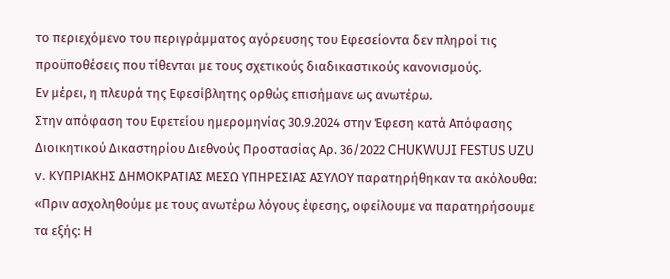το περιεχόμενο του περιγράμματος αγόρευσης του Εφεσείοντα δεν πληροί τις προϋποθέσεις που τίθενται με τους σχετικούς διαδικαστικούς κανονισμούς.
Εν μέρει, η πλευρά της Εφεσίβλητης ορθώς επισήμανε ως ανωτέρω.
Στην απόφαση του Εφετείου ημερομηνίας 30.9.2024 στην Έφεση κατά Απόφασης Διοικητικού Δικαστηρίου Διεθνούς Προστασίας Αρ. 36/2022 CHUKWUJI FESTUS UZU v. ΚΥΠΡΙΑΚΗΣ ΔΗΜΟΚΡΑΤΙΑΣ ΜΕΣΩ ΥΠΗΡΕΣΙΑΣ ΑΣΥΛΟΥ παρατηρήθηκαν τα ακόλουθα:
«Πριν ασχοληθούμε με τους ανωτέρω λόγους έφεσης, οφείλουμε να παρατηρήσουμε τα εξής: Η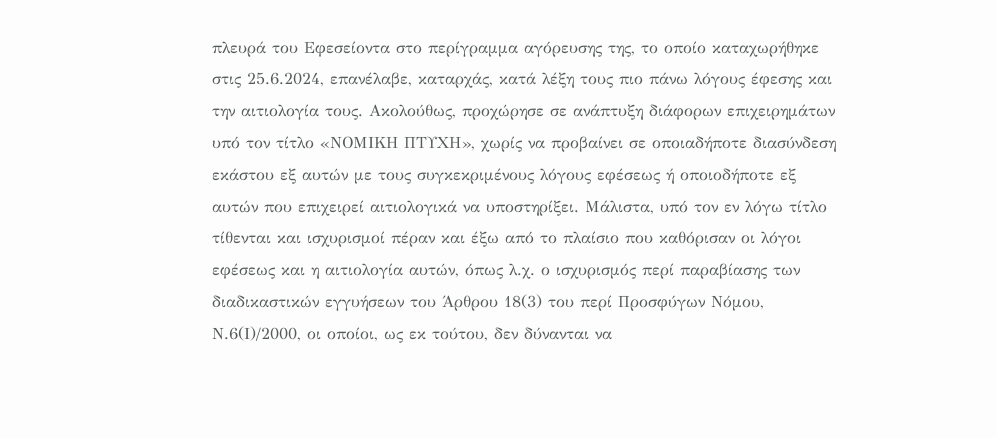πλευρά του Εφεσείοντα στο περίγραμμα αγόρευσης της, το οποίο καταχωρήθηκε στις 25.6.2024, επανέλαβε, καταρχάς, κατά λέξη τους πιο πάνω λόγους έφεσης και την αιτιολογία τους. Ακολούθως, προχώρησε σε ανάπτυξη διάφορων επιχειρημάτων υπό τον τίτλο «ΝΟΜΙΚΗ ΠΤΥΧΗ», χωρίς να προβαίνει σε οποιαδήποτε διασύνδεση εκάστου εξ αυτών με τους συγκεκριμένους λόγους εφέσεως ή οποιοδήποτε εξ αυτών που επιχειρεί αιτιολογικά να υποστηρίξει. Μάλιστα, υπό τον εν λόγω τίτλο τίθενται και ισχυρισμοί πέραν και έξω από το πλαίσιο που καθόρισαν οι λόγοι εφέσεως και η αιτιολογία αυτών, όπως λ.χ. ο ισχυρισμός περί παραβίασης των διαδικαστικών εγγυήσεων του Άρθρου 18(3) του περί Προσφύγων Νόμου, Ν.6(Ι)/2000, οι οποίοι, ως εκ τούτου, δεν δύνανται να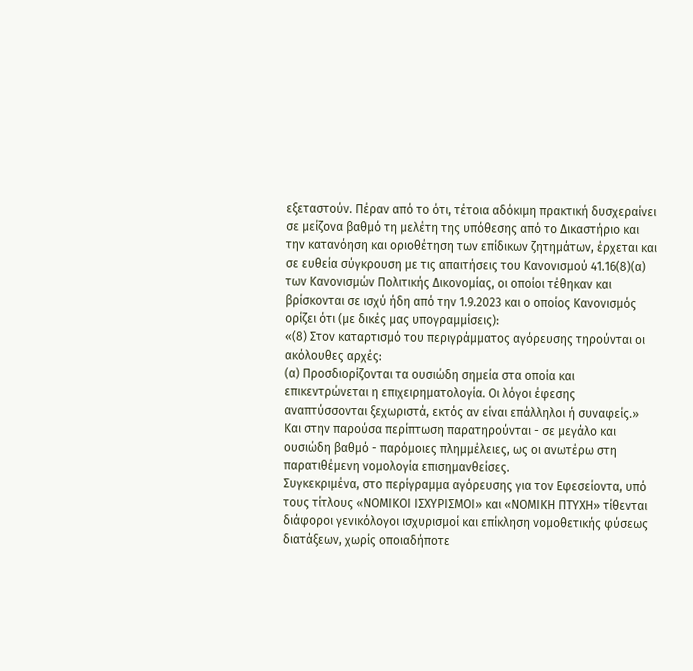εξεταστούν. Πέραν από το ότι, τέτοια αδόκιμη πρακτική δυσχεραίνει σε μείζονα βαθμό τη μελέτη της υπόθεσης από το Δικαστήριο και την κατανόηση και οριοθέτηση των επίδικων ζητημάτων, έρχεται και σε ευθεία σύγκρουση με τις απαιτήσεις του Κανονισμού 41.16(8)(α) των Κανονισμών Πολιτικής Δικονομίας, οι οποίοι τέθηκαν και βρίσκονται σε ισχύ ήδη από την 1.9.2023 και ο οποίος Κανονισμός ορίζει ότι (με δικές μας υπογραμμίσεις):
«(8) Στον καταρτισμό του περιγράμματος αγόρευσης τηρούνται οι ακόλουθες αρχές:
(α) Προσδιορίζονται τα ουσιώδη σημεία στα οποία και επικεντρώνεται η επιχειρηματολογία. Οι λόγοι έφεσης αναπτύσσονται ξεχωριστά, εκτός αν είναι επάλληλοι ή συναφείς.»
Και στην παρούσα περίπτωση παρατηρούνται - σε μεγάλο και ουσιώδη βαθμό - παρόμοιες πλημμέλειες, ως οι ανωτέρω στη παρατιθέμενη νομολογία επισημανθείσες.
Συγκεκριμένα, στο περίγραμμα αγόρευσης για τον Εφεσείοντα, υπό τους τίτλους «ΝΟΜΙΚΟΙ ΙΣΧΥΡΙΣΜΟΙ» και «ΝΟΜΙΚΗ ΠΤΥΧΗ» τίθενται διάφοροι γενικόλογοι ισχυρισμοί και επίκληση νομοθετικής φύσεως διατάξεων, χωρίς οποιαδήποτε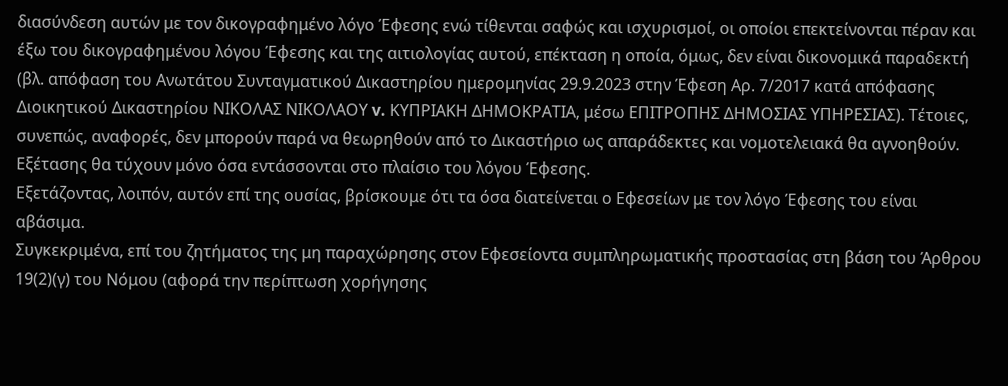διασύνδεση αυτών με τον δικογραφημένο λόγο Έφεσης ενώ τίθενται σαφώς και ισχυρισμοί, οι οποίοι επεκτείνονται πέραν και έξω του δικογραφημένου λόγου Έφεσης και της αιτιολογίας αυτού, επέκταση η οποία, όμως, δεν είναι δικονομικά παραδεκτή (βλ. απόφαση του Ανωτάτου Συνταγματικού Δικαστηρίου ημερομηνίας 29.9.2023 στην Έφεση Αρ. 7/2017 κατά απόφασης Διοικητικού Δικαστηρίου ΝΙΚΟΛΑΣ ΝΙΚΟΛΑΟΥ v. ΚΥΠΡΙΑΚΗ ΔΗΜΟΚΡΑΤΙΑ, μέσω ΕΠΙΤΡΟΠΗΣ ΔΗΜΟΣΙΑΣ ΥΠΗΡΕΣΙΑΣ). Τέτοιες, συνεπώς, αναφορές, δεν μπορούν παρά να θεωρηθούν από το Δικαστήριο ως απαράδεκτες και νομοτελειακά θα αγνοηθούν.
Εξέτασης θα τύχουν μόνο όσα εντάσσονται στο πλαίσιο του λόγου Έφεσης.
Εξετάζοντας, λοιπόν, αυτόν επί της ουσίας, βρίσκουμε ότι τα όσα διατείνεται ο Εφεσείων με τον λόγο Έφεσης του είναι αβάσιμα.
Συγκεκριμένα, επί του ζητήματος της μη παραχώρησης στον Εφεσείοντα συμπληρωματικής προστασίας στη βάση του Άρθρου 19(2)(γ) του Νόμου (αφορά την περίπτωση χορήγησης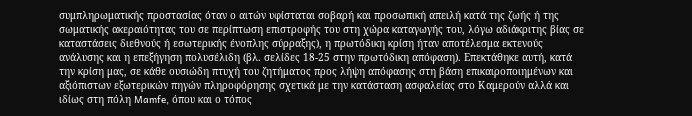συμπληρωματικής προστασίας όταν ο αιτών υφίσταται σοβαρή και προσωπική απειλή κατά της ζωής ή της σωματικής ακεραιότητας του σε περίπτωση επιστροφής του στη χώρα καταγωγής του, λόγω αδιάκριτης βίας σε καταστάσεις διεθνούς ή εσωτερικής ένοπλης σύρραξης), η πρωτόδικη κρίση ήταν αποτέλεσμα εκτενούς ανάλυσης και η επεξήγηση πολυσέλιδη (βλ. σελίδες 18-25 στην πρωτόδικη απόφαση). Επεκτάθηκε αυτή, κατά την κρίση μας, σε κάθε ουσιώδη πτυχή του ζητήματος προς λήψη απόφασης στη βάση επικαιροποιημένων και αξιόπιστων εξωτερικών πηγών πληροφόρησης σχετικά με την κατάσταση ασφαλείας στο Καμερούν αλλά και ιδίως στη πόλη Mamfe, όπου και ο τόπος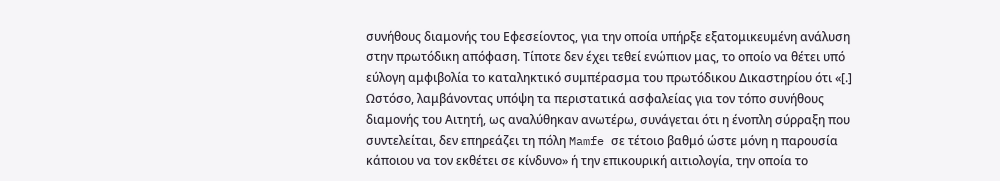συνήθους διαμονής του Εφεσείοντος, για την οποία υπήρξε εξατομικευμένη ανάλυση στην πρωτόδικη απόφαση. Τίποτε δεν έχει τεθεί ενώπιον μας, το οποίο να θέτει υπό εύλογη αμφιβολία το καταληκτικό συμπέρασμα του πρωτόδικου Δικαστηρίου ότι «[.] Ωστόσο, λαμβάνοντας υπόψη τα περιστατικά ασφαλείας για τον τόπο συνήθους διαμονής του Αιτητή, ως αναλύθηκαν ανωτέρω, συνάγεται ότι η ένοπλη σύρραξη που συντελείται, δεν επηρεάζει τη πόλη Mamfe σε τέτοιο βαθμό ώστε μόνη η παρουσία κάποιου να τον εκθέτει σε κίνδυνο» ή την επικουρική αιτιολογία, την οποία το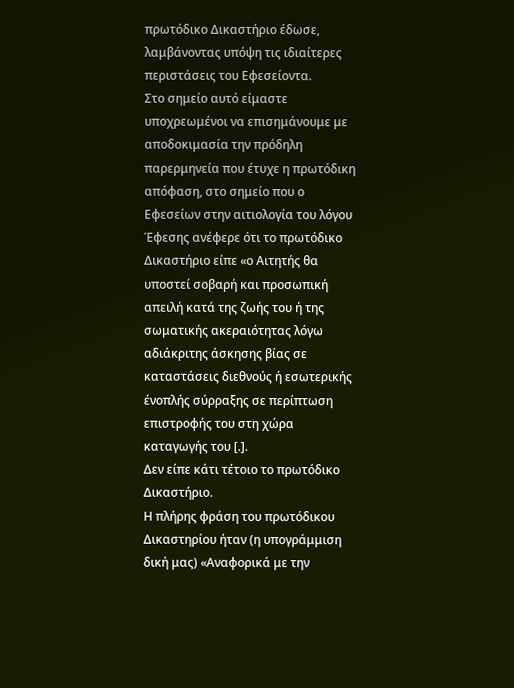πρωτόδικο Δικαστήριο έδωσε, λαμβάνοντας υπόψη τις ιδιαίτερες περιστάσεις του Εφεσείοντα.
Στο σημείο αυτό είμαστε υποχρεωμένοι να επισημάνουμε με αποδοκιμασία την πρόδηλη παρερμηνεία που έτυχε η πρωτόδικη απόφαση, στο σημείο που ο Εφεσείων στην αιτιολογία του λόγου Έφεσης ανέφερε ότι το πρωτόδικο Δικαστήριο είπε «ο Αιτητής θα υποστεί σοβαρή και προσωπική απειλή κατά της ζωής του ή της σωματικής ακεραιότητας λόγω αδιάκριτης άσκησης βίας σε καταστάσεις διεθνούς ή εσωτερικής ένοπλής σύρραξης σε περίπτωση επιστροφής του στη χώρα καταγωγής του [.].
Δεν είπε κάτι τέτοιο το πρωτόδικο Δικαστήριο.
Η πλήρης φράση του πρωτόδικου Δικαστηρίου ήταν (η υπογράμμιση δική μας) «Αναφορικά με την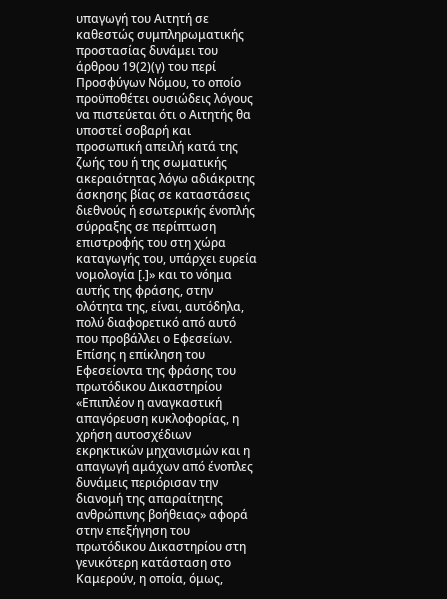υπαγωγή του Αιτητή σε καθεστώς συμπληρωματικής προστασίας δυνάμει του άρθρου 19(2)(γ) του περί Προσφύγων Νόμου, το οποίο προϋποθέτει ουσιώδεις λόγους να πιστεύεται ότι ο Αιτητής θα υποστεί σοβαρή και προσωπική απειλή κατά της ζωής του ή της σωματικής ακεραιότητας λόγω αδιάκριτης άσκησης βίας σε καταστάσεις διεθνούς ή εσωτερικής ένοπλής σύρραξης σε περίπτωση επιστροφής του στη χώρα καταγωγής του, υπάρχει ευρεία νομολογία [.]» και το νόημα αυτής της φράσης, στην ολότητα της, είναι, αυτόδηλα, πολύ διαφορετικό από αυτό που προβάλλει ο Εφεσείων.
Επίσης η επίκληση του Εφεσείοντα της φράσης του πρωτόδικου Δικαστηρίου «Επιπλέον η αναγκαστική απαγόρευση κυκλοφορίας, η χρήση αυτοσχέδιων εκρηκτικών μηχανισμών και η απαγωγή αμάχων από ένοπλες δυνάμεις περιόρισαν την διανομή της απαραίτητης ανθρώπινης βοήθειας» αφορά στην επεξήγηση του πρωτόδικου Δικαστηρίου στη γενικότερη κατάσταση στο Καμερούν, η οποία, όμως,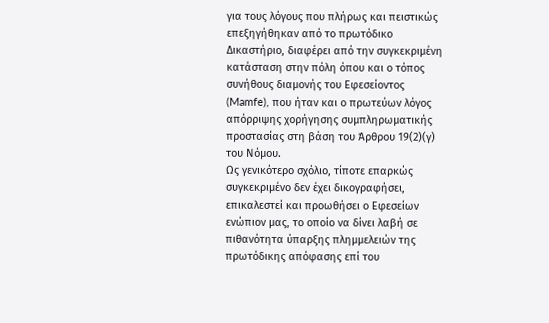για τους λόγους που πλήρως και πειστικώς επεξηγήθηκαν από το πρωτόδικο Δικαστήριο, διαφέρει από την συγκεκριμένη κατάσταση στην πόλη όπου και ο τόπος συνήθους διαμονής του Εφεσείοντος (Mamfe), που ήταν και ο πρωτεύων λόγος απόρριψης χορήγησης συμπληρωματικής προστασίας στη βάση του Άρθρου 19(2)(γ) του Νόμου.
Ως γενικότερο σχόλιο, τίποτε επαρκώς συγκεκριμένο δεν έχει δικογραφήσει, επικαλεστεί και προωθήσει ο Εφεσείων ενώπιον μας, το οποίο να δίνει λαβή σε πιθανότητα ύπαρξης πλημμελειών της πρωτόδικης απόφασης επί του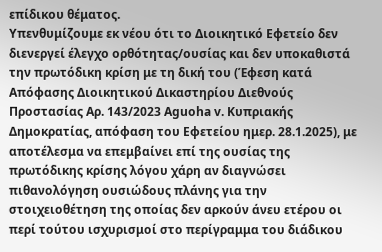επίδικου θέματος.
Υπενθυμίζουμε εκ νέου ότι το Διοικητικό Εφετείο δεν διενεργεί έλεγχο ορθότητας/ουσίας και δεν υποκαθιστά την πρωτόδικη κρίση με τη δική του (Έφεση κατά Απόφασης Διοικητικού Δικαστηρίου Διεθνούς Προστασίας Αρ. 143/2023 Aguoha v. Κυπριακής Δημοκρατίας, απόφαση του Εφετείου ημερ. 28.1.2025), με αποτέλεσμα να επεμβαίνει επί της ουσίας της πρωτόδικης κρίσης λόγου χάρη αν διαγνώσει πιθανολόγηση ουσιώδους πλάνης για την στοιχειοθέτηση της οποίας δεν αρκούν άνευ ετέρου οι περί τούτου ισχυρισμοί στο περίγραμμα του διάδικου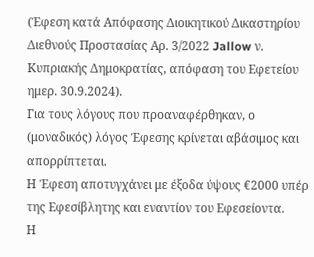(Έφεση κατά Απόφασης Διοικητικού Δικαστηρίου Διεθνούς Προστασίας Αρ. 3/2022 Jallow ν. Κυπριακής Δημοκρατίας, απόφαση του Εφετείου ημερ. 30.9.2024).
Για τους λόγους που προαναφέρθηκαν, ο (μοναδικός) λόγος Έφεσης κρίνεται αβάσιμος και απορρίπτεται.
Η Έφεση αποτυγχάνει με έξοδα ύψους €2000 υπέρ της Εφεσίβλητης και εναντίον του Εφεσείοντα.
Η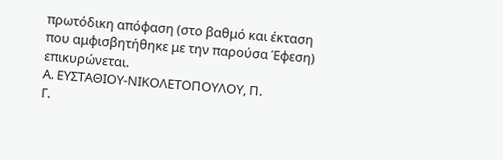πρωτόδικη απόφαση (στο βαθμό και έκταση που αμφισβητήθηκε με την παρούσα Έφεση) επικυρώνεται.
Α. ΕΥΣΤΑΘΙΟΥ-ΝΙΚΟΛΕΤΟΠΟΥΛΟΥ, Π.
Γ.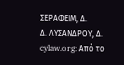ΣΕΡΑΦΕΙΜ, Δ.
Δ. ΛΥΣΑΝΔΡΟΥ, Δ.
cylaw.org: Από το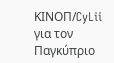ΚΙΝOΠ/CyLii για τον Παγκύπριο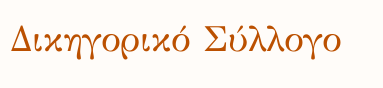Δικηγορικό Σύλλογο